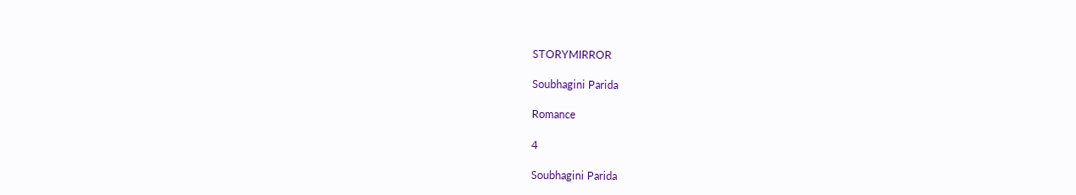STORYMIRROR

Soubhagini Parida

Romance

4

Soubhagini Parida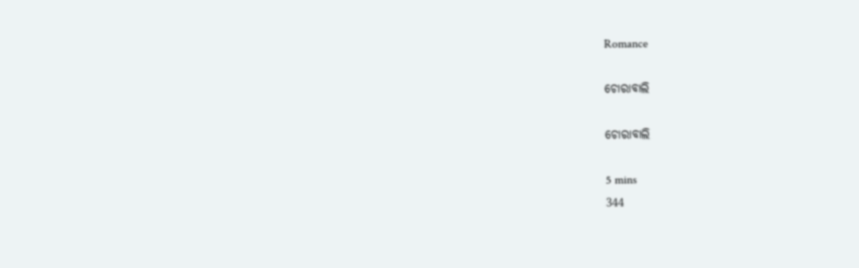Romance

ଚୋରାବାଲି

ଚୋରାବାଲି

5 mins
344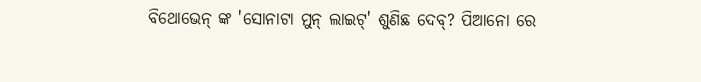ବିଥୋଭେନ୍ ଙ୍କ 'ସୋନାଟା ମୁନ୍ ଲାଇଟ୍' ଶୁଣିଛ ଦେବ୍? ପିଆନୋ ରେ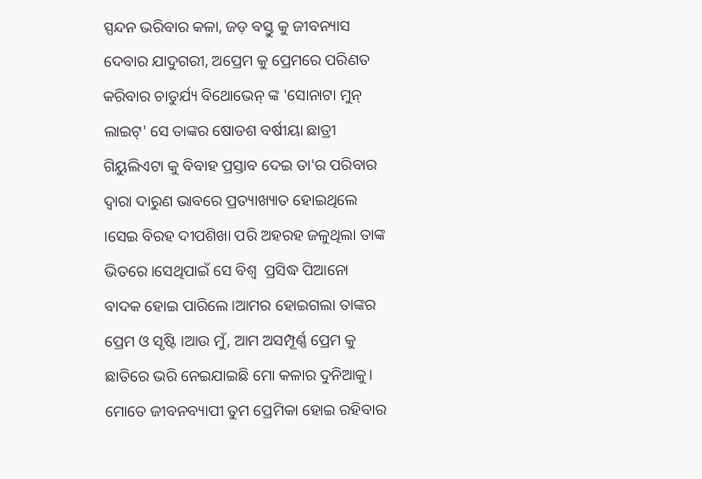ସ୍ପନ୍ଦନ ଭରିବାର କଳା, ଜଡ଼ ବସ୍ତୁ କୁ ଜୀବନ୍ୟାସ ଦେବାର ଯାଦୁଗରୀ, ଅପ୍ରେମ କୁ ପ୍ରେମରେ ପରିଣତ କରିବାର ଚାତୁର୍ଯ୍ୟ ବିଥୋଭେନ୍ ଙ୍କ 'ସୋନାଟା ମୁନ୍ ଲାଇଟ୍' ସେ ତାଙ୍କର ଷୋଡଶ ବର୍ଷୀୟା ଛାତ୍ରୀ ଗିୟୁଲିଏଟା କୁ ବିବାହ ପ୍ରସ୍ତାବ ଦେଇ ତା'ର ପରିବାର ଦ୍ୱାରା ଦାରୁଣ ଭାବରେ ପ୍ରତ୍ୟାଖ୍ୟାତ ହୋଇଥିଲେ ।ସେଇ ବିରହ ଦୀପଶିଖା ପରି ଅହରହ ଜଳୁଥିଲା ତାଙ୍କ ଭିତରେ ।ସେଥିପାଇଁ ସେ ବିଶ୍ବ  ପ୍ରସିଦ୍ଧ ପିଆନୋ ବାଦକ ହୋଇ ପାରିଲେ ।ଆମର ହୋଇଗଲା ତାଙ୍କର ପ୍ରେମ ଓ ସୃଷ୍ଟି ।ଆଉ ମୁଁ, ଆମ ଅସମ୍ପୂର୍ଣ୍ଣ ପ୍ରେମ କୁ ଛାତିରେ ଭରି ନେଇଯାଇଛି ମୋ କଳାର ଦୁନିଆକୁ। ମୋତେ ଜୀବନବ୍ୟାପୀ ତୁମ ପ୍ରେମିକା ହୋଇ ରହିବାର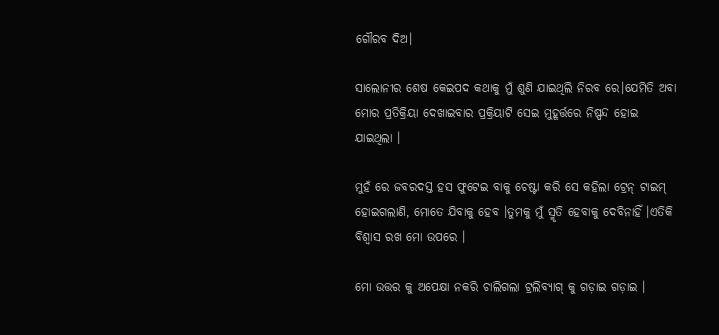ଗୌରବ ଦିଅ।

ସାଲୋନୀର ଶେଷ କେଇପଦ କଥାକୁ ମୁଁ ଶୁଣି ଯାଇଥିଲି ନିରବ ରେ।ଯେମିତି ଅବା ମୋର ପ୍ରତିକ୍ରିୟା ଦେଖାଇବାର ପ୍ରକ୍ରିୟାଟି ସେଇ ମୁହୂର୍ତ୍ତରେ ନିଷ୍ପନ୍ଦ ହୋଇ ଯାଇଥିଲା ।

ମୁହଁ ରେ ଜବରଦସ୍ତ ହସ ଫୁଟେଇ ବାକୁ ଚେଷ୍ଟା କରି ସେ କହିଲା ଟ୍ରେନ୍ ଟାଇମ୍ ହୋଇଗଲାଣି, ମୋତେ ଯିବାକୁ ହେବ ।ତୁମକୁ ମୁଁ ସ୍ମୃତି ହେବାକୁ ଦେବିନାହିଁ ।ଏତିକି ବିଶ୍ୱାସ ରଖ ମୋ ଉପରେ ।

ମୋ ଉତ୍ତର କୁ ଅପେକ୍ଷା ନକରି ଚାଲିଗଲା ଟ୍ରଲିବ୍ୟାଗ୍ କୁ ଗଡ଼ାଇ ଗଡ଼ାଇ ।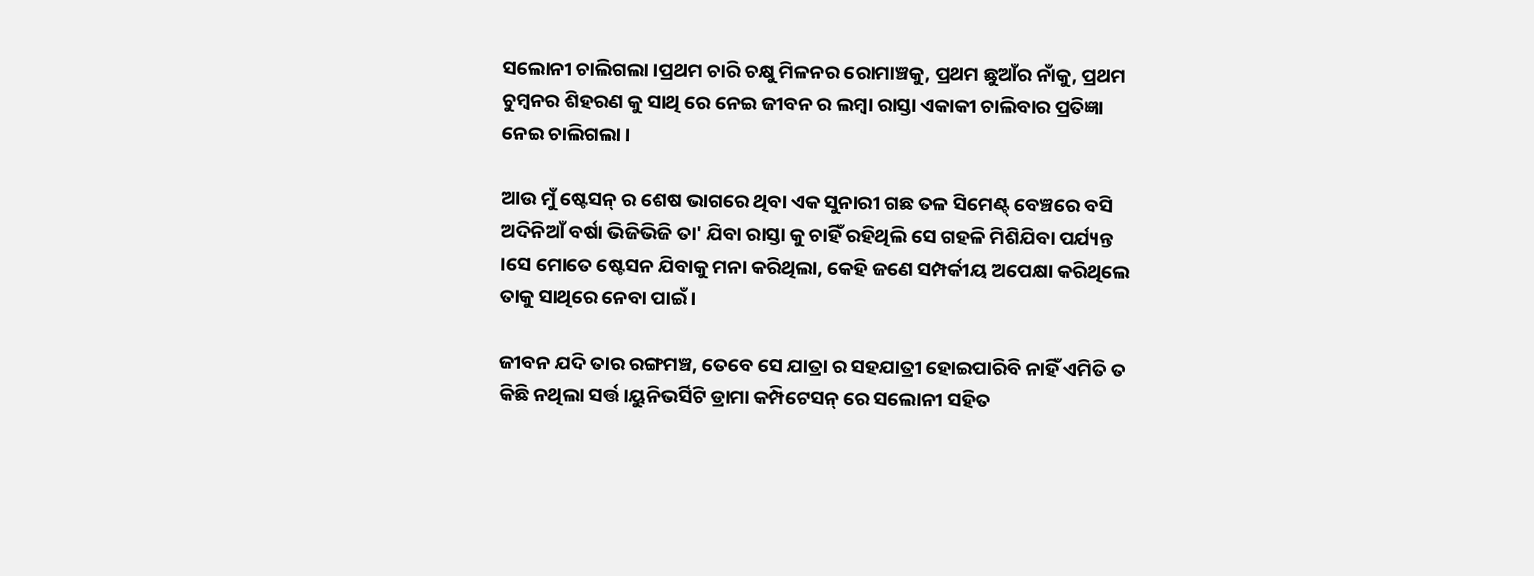ସଲୋନୀ ଚାଲିଗଲା ।ପ୍ରଥମ ଚାରି ଚକ୍ଷୁ ମିଳନର ରୋମାଞ୍ଚକୁ, ପ୍ରଥମ ଛୁଆଁର ନାଁକୁ, ପ୍ରଥମ ଚୁମ୍ବନର ଶିହରଣ କୁ ସାଥି ରେ ନେଇ ଜୀବନ ର ଲମ୍ବା ରାସ୍ତା ଏକାକୀ ଚାଲିବାର ପ୍ରତିଜ୍ଞା ନେଇ ଚାଲିଗଲା ।

ଆଉ ମୁଁ ଷ୍ଟେସନ୍ ର ଶେଷ ଭାଗରେ ଥିବା ଏକ ସୁନାରୀ ଗଛ ତଳ ସିମେଣ୍ଟ୍ ବେଞ୍ଚରେ ବସି ଅଦିନିଆଁ ବର୍ଷା ଭିଜିଭିଜି ତା' ଯିବା ରାସ୍ତା କୁ ଚାହିଁ ରହିଥିଲି ସେ ଗହଳି ମିଶିଯିବା ପର୍ଯ୍ୟନ୍ତ ।ସେ ମୋତେ ଷ୍ଟେସନ ଯିବାକୁ ମନା କରିଥିଲା, କେହି ଜଣେ ସମ୍ପର୍କୀୟ ଅପେକ୍ଷା କରିଥିଲେ ତାକୁ ସାଥିରେ ନେବା ପାଇଁ ।

ଜୀବନ ଯଦି ତାର ରଙ୍ଗମଞ୍ଚ, ତେବେ ସେ ଯାତ୍ରା ର ସହଯାତ୍ରୀ ହୋଇପାରିବି ନାହିଁ ଏମିତି ତ କିଛି ନଥିଲା ସର୍ତ୍ତ।ୟୁନିଭର୍ସିଟି ଡ୍ରାମା କମ୍ପିଟେସନ୍ ରେ ସଲୋନୀ ସହିତ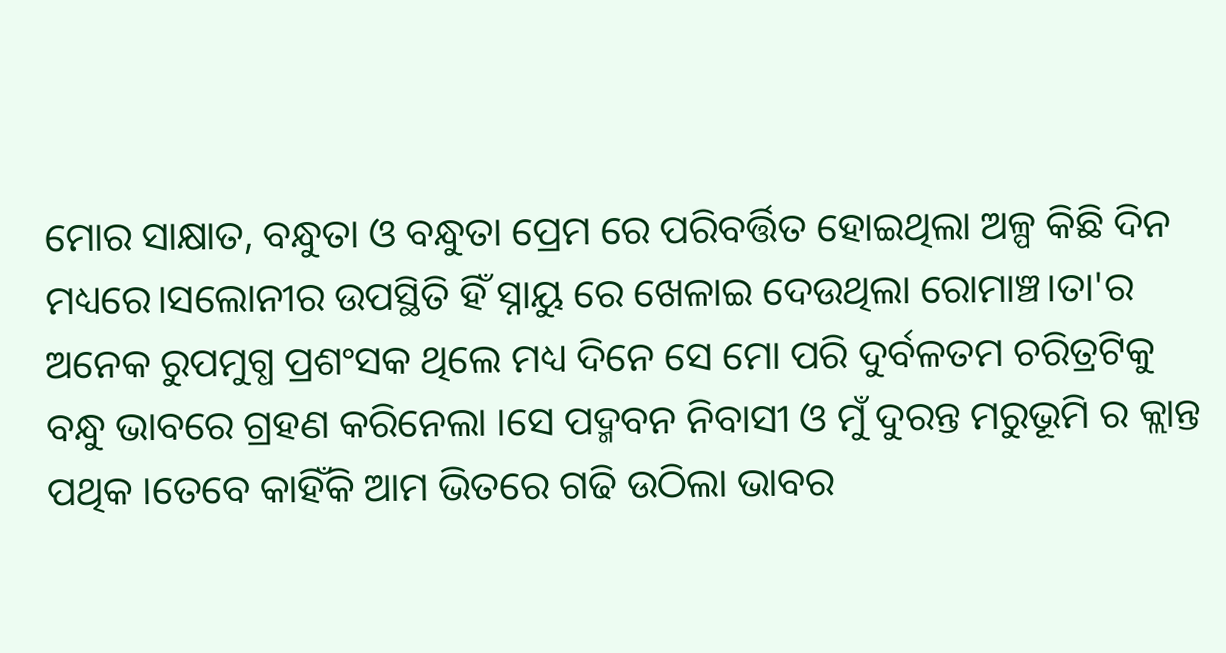ମୋର ସାକ୍ଷାତ, ବନ୍ଧୁତା ଓ ବନ୍ଧୁତା ପ୍ରେମ ରେ ପରିବର୍ତ୍ତିତ ହୋଇଥିଲା ଅଳ୍ପ କିଛି ଦିନ ମଧ୍ୟରେ।ସଲୋନୀର ଉପସ୍ଥିତି ହିଁ ସ୍ନାୟୁ ରେ ଖେଳାଇ ଦେଉଥିଲା ରୋମାଞ୍ଚ।ତା'ର ଅନେକ ରୁପମୁଗ୍ଧ ପ୍ରଶଂସକ ଥିଲେ ମଧ୍ୟ ଦିନେ ସେ ମୋ ପରି ଦୁର୍ବଳତମ ଚରିତ୍ରଟିକୁ ବନ୍ଧୁ ଭାବରେ ଗ୍ରହଣ କରିନେଲା ।ସେ ପଦ୍ମବନ ନିବାସୀ ଓ ମୁଁ ଦୁରନ୍ତ ମରୁଭୂମି ର କ୍ଲାନ୍ତ ପଥିକ ।ତେବେ କାହିଁକି ଆମ ଭିତରେ ଗଢି ଉଠିଲା ଭାବର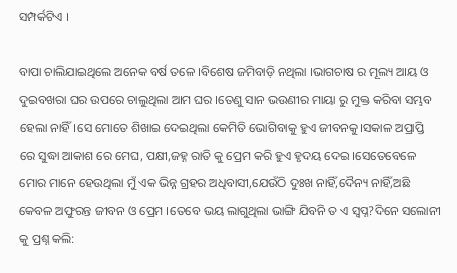ସମ୍ପର୍କଟିଏ ।

ବାପା ଚାଲିଯାଇଥିଲେ ଅନେକ ବର୍ଷ ତଳେ ।ବିଶେଷ ଜମିବାଡ଼ି ନଥିଲା ।ଭାଗଚାଷ ର ମୂଲ୍ୟ ଆୟ ଓ ଦୁଇବଖରା ଘର ଉପରେ ଚାଲୁଥିଲା ଆମ ଘର ।ତେଣୁ ସାନ ଭଉଣୀର ମାୟା ରୁ ମୁକ୍ତ କରିବା ସମ୍ଭବ ହେଲା ନାହିଁ।ସେ ମୋତେ ଶିଖାଇ ଦେଇଥିଲା କେମିତି ଭୋଗିବାକୁ ହୁଏ ଜୀବନକୁ।ସକାଳ ଅପ୍ରାପ୍ତି ରେ ସୁଦ୍ଧା ଆକାଶ ରେ ମେଘ, ପକ୍ଷୀ,ଜହ୍ନ ରାତି କୁ ପ୍ରେମ କରି ହୁଏ ହୃଦୟ ଦେଇ ।ସେତେବେଳେ ମୋର ମାନେ ହେଉଥିଲା ମୁଁ ଏକ ଭିନ୍ନ ଗ୍ରହର ଅଧିବାସୀ,ଯେଉଁଠି ଦୁଃଖ ନାହିଁ,ଦୈନ୍ୟ ନାହିଁ,ଅଛି କେବଳ ଅଫୁରନ୍ତ ଜୀବନ ଓ ପ୍ରେମ ।ତେବେ ଭୟ ଲାଗୁଥିଲା ଭାଙ୍ଗି ଯିବନି ତ ଏ ସ୍ବପ୍ନ?ଦିନେ ସଲୋନୀ କୁ ପ୍ରଶ୍ନ କଲି: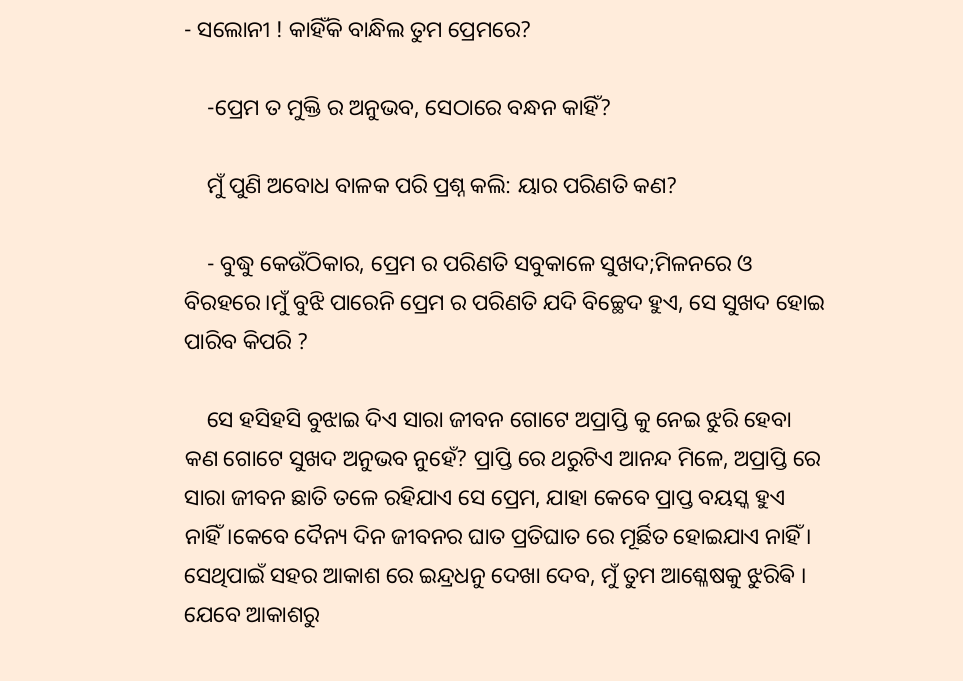- ସଲୋନୀ ! କାହିଁକି ବାନ୍ଧିଲ ତୁମ ପ୍ରେମରେ?

    -ପ୍ରେମ ତ ମୁକ୍ତି ର ଅନୁଭବ, ସେଠାରେ ବନ୍ଧନ କାହିଁ?

    ମୁଁ ପୁଣି ଅବୋଧ ବାଳକ ପରି ପ୍ରଶ୍ନ କଲି: ୟାର ପରିଣତି କଣ?

    - ବୁଦ୍ଧୁ କେଉଁଠିକାର, ପ୍ରେମ ର ପରିଣତି ସବୁକାଳେ ସୁଖଦ;ମିଳନରେ ଓ ବିରହରେ।ମୁଁ ବୁଝି ପାରେନି ପ୍ରେମ ର ପରିଣତି ଯଦି ବିଚ୍ଛେଦ ହୁଏ, ସେ ସୁଖଦ ହୋଇ ପାରିବ କିପରି ?

    ସେ ହସିହସି ବୁଝାଇ ଦିଏ ସାରା ଜୀବନ ଗୋଟେ ଅପ୍ରାପ୍ତି କୁ ନେଇ ଝୁରି ହେବା କଣ ଗୋଟେ ସୁଖଦ ଅନୁଭବ ନୁହେଁ? ପ୍ରାପ୍ତି ରେ ଥରୁଟିଏ ଆନନ୍ଦ ମିଳେ, ଅପ୍ରାପ୍ତି ରେ ସାରା ଜୀବନ ଛାତି ତଳେ ରହିଯାଏ ସେ ପ୍ରେମ, ଯାହା କେବେ ପ୍ରାପ୍ତ ବୟସ୍କ ହୁଏ ନାହିଁ।କେବେ ଦୈନ୍ୟ ଦିନ ଜୀବନର ଘାତ ପ୍ରତିଘାତ ରେ ମୂର୍ଛିତ ହୋଇଯାଏ ନାହିଁ । ସେଥିପାଇଁ ସହର ଆକାଶ ରେ ଇନ୍ଦ୍ରଧନୁ ଦେଖା ଦେବ, ମୁଁ ତୁମ ଆଶ୍ଳେଷକୁ ଝୁରିଵି । ଯେବେ ଆକାଶରୁ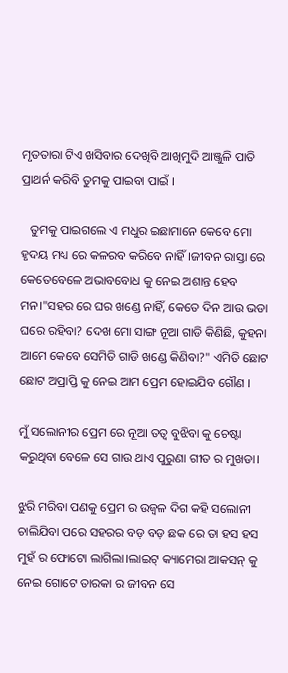ମୃତତାରା ଟିଏ ଖସିବାର ଦେଖିବି ଆଖିମୁଦି ଆଞ୍ଜୁଳି ପାତି ପ୍ରାଥର୍ନ କରିବି ତୁମକୁ ପାଇବା ପାଇଁ ।

   ତୁମକୁ ପାଇଗଲେ ଏ ମଧୁର ଇଛାମାନେ କେବେ ମୋ ହୃଦୟ ମଧ୍ୟ ରେ କଳରବ କରିବେ ନାହିଁ।ଜୀବନ ରାସ୍ତା ରେ କେତେବେଳେ ଅଭାବବୋଧ କୁ ନେଇ ଅଶାନ୍ତ ହେବ ମନ।"ସହର ରେ ଘର ଖଣ୍ଡେ ନାହିଁ, କେତେ ଦିନ ଆଉ ଭଡା ଘରେ ରହିବା? ଦେଖ ମୋ ସାଙ୍ଗ ନୂଆ ଗାଡି କିଣିଛି, କୁହନା ଆମେ କେବେ ସେମିତି ଗାଡି ଖଣ୍ଡେ କିଣିବା?" ଏମିତି ଛୋଟ ଛୋଟ ଅପ୍ରାପ୍ତି କୁ ନେଇ ଆମ ପ୍ରେମ ହୋଇଯିବ ଗୌଣ ।

ମୁଁ ସଲୋନୀର ପ୍ରେମ ରେ ନୂଆ ତତ୍ୱ ବୁଝିବା କୁ ଚେଷ୍ଟା କରୁଥିବା ବେଳେ ସେ ଗାଉ ଥାଏ ପୁରୁଣା ଗୀତ ର ମୁଖଡା।

ଝୁରି ମରିବା ପଣକୁ ପ୍ରେମ ର ଉଜ୍ବଳ ଦିଗ କହି ସଲୋନୀ ଚାଲିଯିବା ପରେ ସହରର ବଡ଼ ବଡ଼ ଛକ ରେ ତା ହସ ହସ ମୁହଁ ର ଫୋଟୋ ଲାଗିଲା।ଲାଇଟ୍ କ୍ୟାମେରା ଆକସନ୍ କୁ ନେଇ ଗୋଟେ ତାରକା ର ଜୀବନ ସେ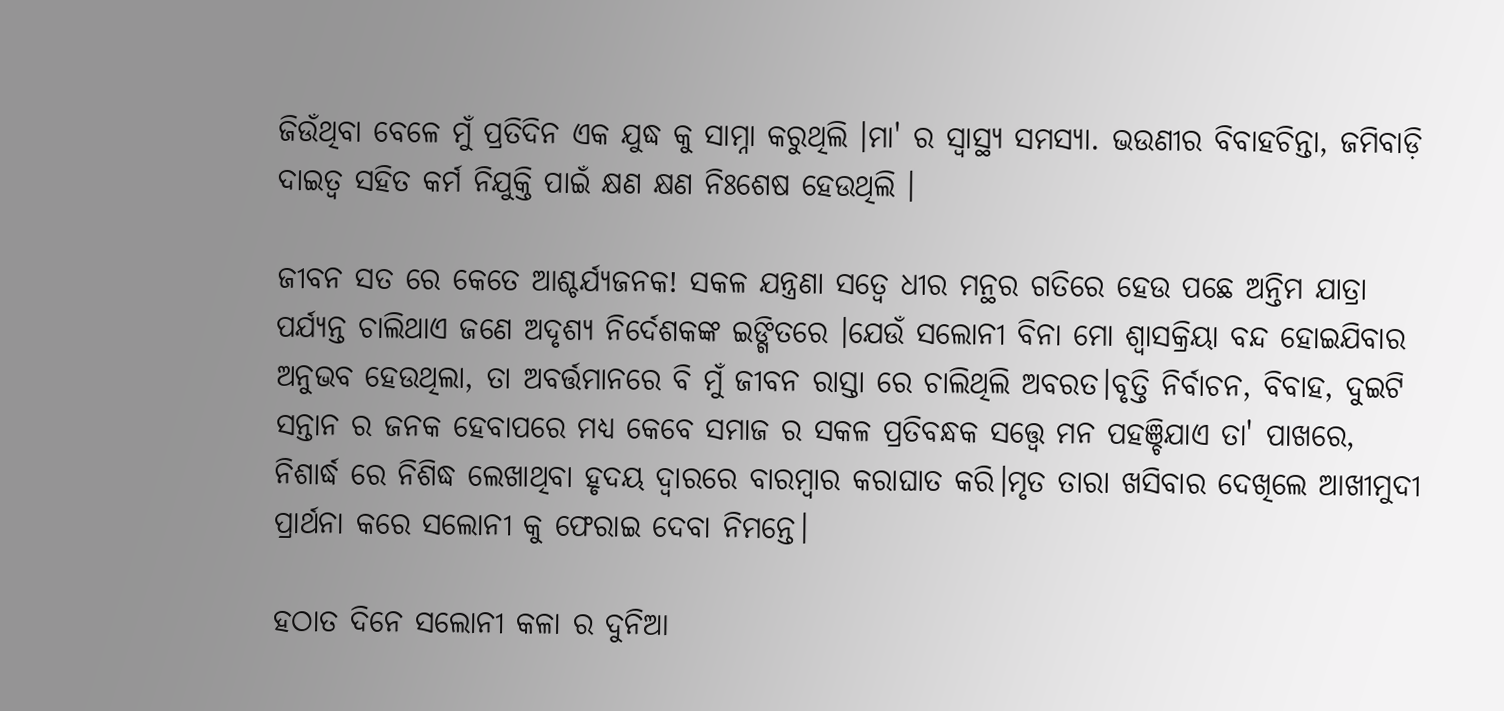ଜିଉଁଥିବା ବେଳେ ମୁଁ ପ୍ରତିଦିନ ଏକ ଯୁଦ୍ଧ କୁ ସାମ୍ନା କରୁଥିଲି ।ମା' ର ସ୍ୱାସ୍ଥ୍ୟ ସମସ୍ୟା. ଭଉଣୀର ବିବାହଚିନ୍ତା, ଜମିବାଡ଼ି ଦାଇତ୍ୱ ସହିତ କର୍ମ ନିଯୁକ୍ତି ପାଇଁ କ୍ଷଣ କ୍ଷଣ ନିଃଶେଷ ହେଉଥିଲି ।

ଜୀବନ ସତ ରେ କେତେ ଆଶ୍ଚର୍ଯ୍ୟଜନକ! ସକଳ ଯନ୍ତ୍ରଣା ସତ୍ୱେ ଧୀର ମନ୍ଥର ଗତିରେ ହେଉ ପଛେ ଅନ୍ତିମ ଯାତ୍ରା ପର୍ଯ୍ୟନ୍ତ ଚାଲିଥାଏ ଜଣେ ଅଦୃଶ୍ୟ ନିର୍ଦେଶକଙ୍କ ଇଙ୍ଗିତରେ ।ଯେଉଁ ସଲୋନୀ ବିନା ମୋ ଶ୍ଵାସକ୍ରିୟା ବନ୍ଦ ହୋଇଯିବାର ଅନୁଭବ ହେଉଥିଲା, ତା ଅବର୍ତ୍ତମାନରେ ବି ମୁଁ ଜୀବନ ରାସ୍ତା ରେ ଚାଲିଥିଲି ଅବରତ।ବୃତ୍ତି ନିର୍ବାଚନ, ବିବାହ, ଦୁଇଟି ସନ୍ତାନ ର ଜନକ ହେବାପରେ ମଧ୍ୟ କେବେ ସମାଜ ର ସକଳ ପ୍ରତିବନ୍ଧକ ସତ୍ତ୍ୱେ ମନ ପହଞ୍ଚିଯାଏ ତା' ପାଖରେ, ନିଶାର୍ଦ୍ଧ ରେ ନିଶିଦ୍ଧ ଲେଖାଥିବା ହୃଦୟ ଦ୍ୱାରରେ ବାରମ୍ବାର କରାଘାତ କରି।ମୃତ ତାରା ଖସିବାର ଦେଖିଲେ ଆଖୀମୁଦୀ ପ୍ରାର୍ଥନା କରେ ସଲୋନୀ କୁ ଫେରାଇ ଦେବା ନିମନ୍ତେ।

ହଠାତ ଦିନେ ସଲୋନୀ କଳା ର ଦୁନିଆ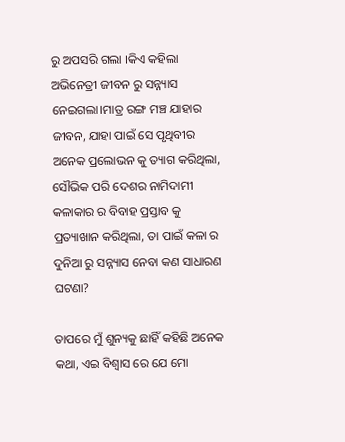ରୁ ଅପସରି ଗଲା ।କିଏ କହିଲା ଅଭିନେତ୍ରୀ ଜୀବନ ରୁ ସନ୍ନ୍ୟାସ ନେଇଗଲା।ମାତ୍ର ରଙ୍ଗ ମଞ୍ଚ ଯାହାର ଜୀବନ, ଯାହା ପାଇଁ ସେ ପୃଥିବୀର ଅନେକ ପ୍ରଲୋଭନ କୁ ତ୍ୟାଗ କରିଥିଲା, ସୌଭିକ ପରି ଦେଶର ନାମିଦାମୀ କଳାକାର ର ବିବାହ ପ୍ରସ୍ତାବ କୁ ପ୍ରତ୍ୟାଖାନ କରିଥିଲା, ତା ପାଇଁ କଳା ର ଦୁନିଆ ରୁ ସନ୍ନ୍ୟାସ ନେବା କଣ ସାଧାରଣ ଘଟଣା?

ତାପରେ ମୁଁ ଶୁନ୍ୟକୁ ଛାହିଁ କହିଛି ଅନେକ କଥା, ଏଇ ବିଶ୍ୱାସ ରେ ଯେ ମୋ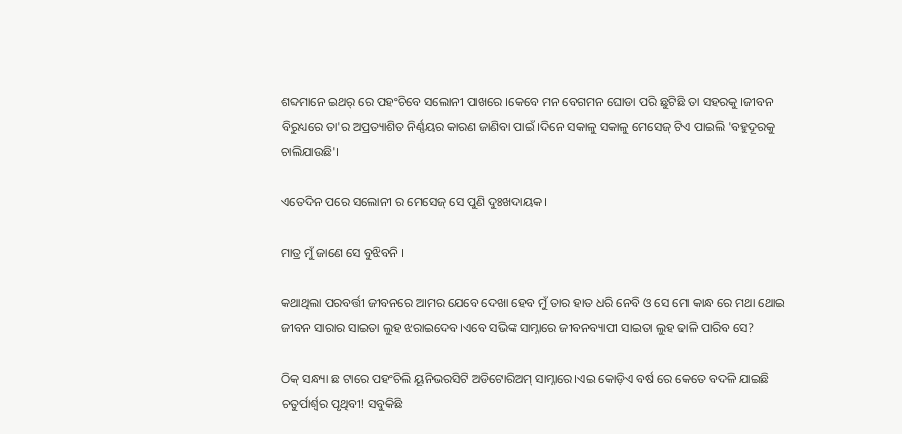ଶବ୍ଦମାନେ ଇଥର୍ ରେ ପହଂଚିବେ ସଲୋନୀ ପାଖରେ ।କେବେ ମନ ବେଗମନ ଘୋଡା ପରି ଛୁଟିଛି ତା ସହରକୁ ।ଜୀବନ ବିରୁଧ୍ୟରେ ତା'ର ଅପ୍ରତ୍ୟାଶିତ ନିର୍ଣ୍ଣୟର କାରଣ ଜାଣିବା ପାଇଁ ।ଦିନେ ସକାଳୁ ସକାଳୁ ମେସେଜ୍ ଟିଏ ପାଇଲି 'ବହୁଦୂରକୁ ଚାଲିଯାଉଛି'।

ଏତେଦିନ ପରେ ସଲୋନୀ ର ମେସେଜ୍ ସେ ପୁଣି ଦୁଃଖଦାୟକ।

ମାତ୍ର ମୁଁ ଜାଣେ ସେ ବୁଝିବନି ।

କଥାଥିଲା ପରବର୍ତ୍ତୀ ଜୀବନରେ ଆମର ଯେବେ ଦେଖା ହେବ ମୁଁ ତାର ହାତ ଧରି ନେବି ଓ ସେ ମୋ କାନ୍ଧ ରେ ମଥା ଥୋଇ ଜୀବନ ସାରାର ସାଇତା ଲୁହ ଝରାଇଦେବ।ଏବେ ସଭିଙ୍କ ସାମ୍ନାରେ ଜୀବନବ୍ୟାପୀ ସାଇତା ଲୁହ ଢାଳି ପାରିବ ସେ?

ଠିକ୍ ସନ୍ଧ୍ୟା ଛ ଟାରେ ପହଂଚିଲି ୟୂନିଭରସିଟି ଅଡିଟୋରିଅମ୍ ସାମ୍ନାରେ।ଏଇ କୋଡ଼ିଏ ବର୍ଷ ରେ କେତେ ବଦଳି ଯାଇଛି ଚତୁର୍ପାର୍ଶ୍ୱର ପୃଥିବୀ! ସବୁକିଛି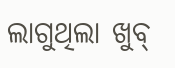ଲାଗୁଥିଲା ଖୁବ୍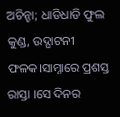ଅଚିନ୍ହା; ଧାଡିଧାଡି ଫୁଲ କୁଣ୍ଡ, ଉଦ୍ଘାଟନୀ ଫଳକ।ସାମ୍ନାରେ ପ୍ରଶସ୍ତ ରାସ୍ତା ।ସେ ଦିନର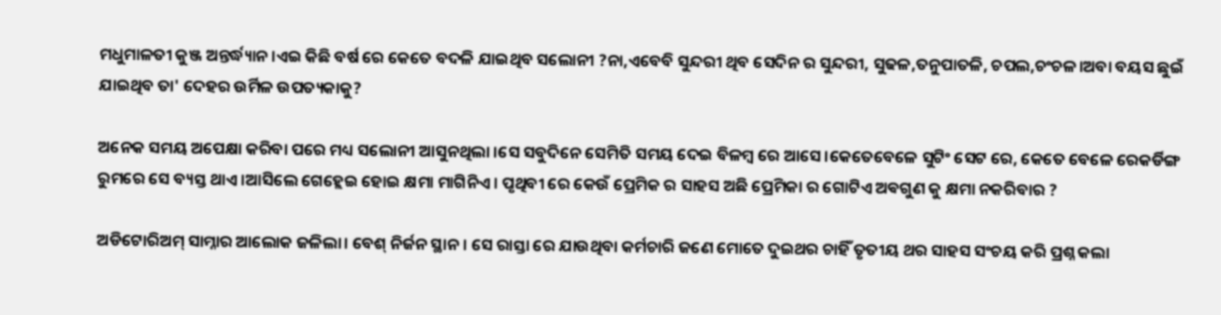ମଧୁମାଳତୀ କୁଞ୍ଜ ଅନ୍ତର୍ଦ୍ଧ୍ୟାନ ।ଏଇ କିଛି ବର୍ଷ ରେ କେତେ ବଦଳି ଯାଇଥିବ ସଲୋନୀ ?ନା,ଏବେବି ସୁନ୍ଦରୀ ଥିବ ସେଦିନ ର ସୁନ୍ଦରୀ, ସୁଢଳ,ତନୁପାତଳି, ଚପଲ,ଚଂଚଳ।ଅବା ବୟସ ଛୁଇଁ ଯାଇଥିବ ତା' ଦେହର ଉର୍ମିଳ ଉପତ୍ୟକାକୁ?

ଅନେକ ସମୟ ଅପେକ୍ଷା କରିବା ପରେ ମଧ୍ୟ ସଲୋନୀ ଆସୁନଥିଲା ।ସେ ସବୁଦିନେ ସେମିତି ସମୟ ଦେଇ ବିଳମ୍ବ ରେ ଆସେ।କେତେବେଳେ ସୁଟିଂ ସେଟ ରେ, କେତେ ବେଳେ ରେକର୍ଡିଙ୍ଗ ରୁମରେ ସେ ବ୍ୟସ୍ତ ଥାଏ ।ଆସିଲେ ଗେହ୍ଲେଇ ହୋଇ କ୍ଷମା ମାଗିନିଏ। ପୃଥିବୀ ରେ କେଉଁ ପ୍ରେମିକ ର ସାହସ ଅଛି ପ୍ରେମିକା ର ଗୋଟିଏ ଅଵଗୁଣ କୁ କ୍ଷମା ନକରିବାର ?

ଅଡିଟୋରିଅମ୍ ସାମ୍ନାର ଆଲୋକ ଜଳିଲା। ବେଶ୍ ନିର୍ଜନ ସ୍ଥାନ। ସେ ରାସ୍ତା ରେ ଯାଉଥିବା କର୍ମଚାରି ଜଣେ ମୋତେ ଦୁଇଥର ଚାହିଁ ତୃତୀୟ ଥର ସାହସ ସଂଚୟ କରି ପ୍ରଶ୍ନ କଲା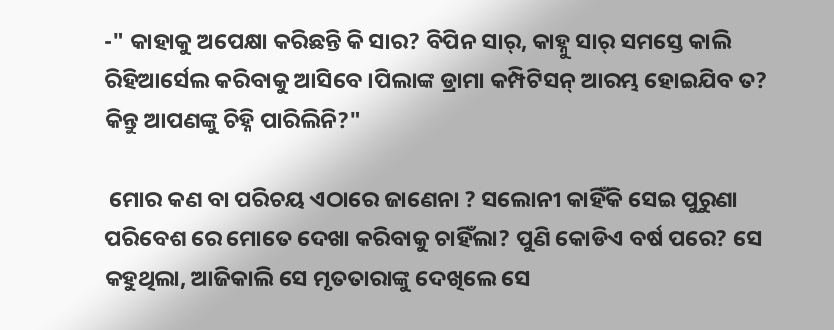-" କାହାକୁ ଅପେକ୍ଷା କରିଛନ୍ତି କି ସାର? ବିପିନ ସାର୍, କାହ୍ନୁ ସାର୍ ସମସ୍ତେ କାଲି ରିହିଆର୍ସେଲ କରିବାକୁ ଆସିବେ ।ପିଲାଙ୍କ ଡ୍ରାମା କମ୍ପିଟିସନ୍ ଆରମ୍ଭ ହୋଇଯିବ ତ? କିନ୍ତୁ ଆପଣଙ୍କୁ ଚିହ୍ନି ପାରିଲିନି?"

 ମୋର କଣ ବା ପରିଚୟ ଏଠାରେ ଜାଣେନା ? ସଲୋନୀ କାହିଁକି ସେଇ ପୁରୁଣା ପରିବେଶ ରେ ମୋତେ ଦେଖା କରିବାକୁ ଚାହିଁଲା? ପୁଣି କୋଡିଏ ବର୍ଷ ପରେ? ସେ କହୁଥିଲା, ଆଜିକାଲି ସେ ମୃତତାରାଙ୍କୁ ଦେଖିଲେ ସେ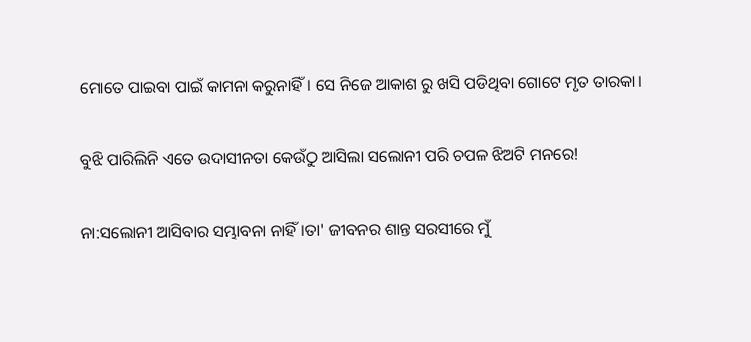ମୋତେ ପାଇବା ପାଇଁ କାମନା କରୁନାହିଁ। ସେ ନିଜେ ଆକାଶ ରୁ ଖସି ପଡିଥିବା ଗୋଟେ ମୃତ ତାରକା।

ବୁଝି ପାରିଲିନି ଏତେ ଉଦାସୀନତା କେଉଁଠୁ ଆସିଲା ସଲୋନୀ ପରି ଚପଳ ଝିଅଟି ମନରେ!

ନା:ସଲୋନୀ ଆସିବାର ସମ୍ଭାବନା ନାହିଁ ।ତା' ଜୀବନର ଶାନ୍ତ ସରସୀରେ ମୁଁ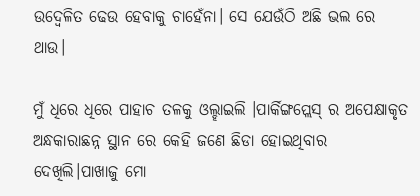ଉଦ୍ବେଳିତ ଢେଉ ହେବାକୁ ଚାହେଁନା। ସେ ଯେଉଁଠି ଅଛି ଭଲ ରେ ଥାଉ।

ମୁଁ ଧିରେ ଧିରେ ପାହାଚ ତଳକୁ ଓଲ୍ହାଇଲି ।ପାର୍କିଙ୍ଗପ୍ଲେସ୍ ର ଅପେକ୍ଷାକୃତ ଅନ୍ଧକାରାଛନ୍ନ ସ୍ଥାନ ରେ କେହି ଜଣେ ଛିଡା ହୋଇଥିବାର ଦେଖିଲି।ପାଖାଜୁ ମୋ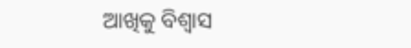ଆଖିକୁ ବିଶ୍ୱାସ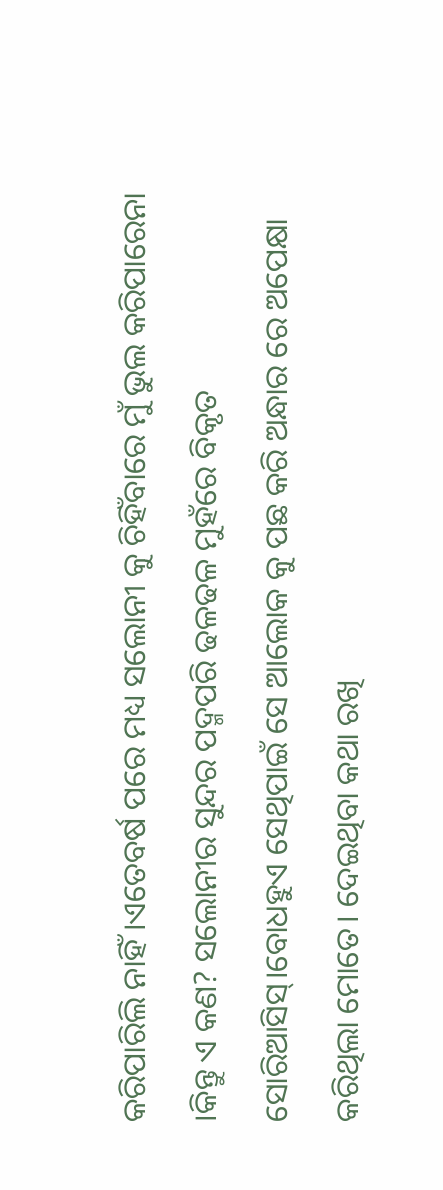କରିପାରିଲି ନାହିଁ ।ଏତେବର୍ଷ ପରେ ମଧ୍ୟ ସଲୋନୀ କୁ ଚିହିଁବାରେ ମୁଁ ଭୁଲ କରିପାରେନା ।କିନ୍ତୁ ଏ କଣ? ସଲୋନୀର ସୁନ୍ଦର ପଦ୍ମପରି ଢଳଢଳ ମୁହଁରେ ବିକୃତ ସୋରିଆସିସ୍।ବୋଧହୁଏ ସେଥିପାଇଁ ସେ ଆଲୋକ କୁ ପଛ କରି ଅନ୍ଧାର ରେ ଅପେକ୍ଷା କରିଥିଲା ମୋତେ। ଦେଇଥିବା କଥା ରଖି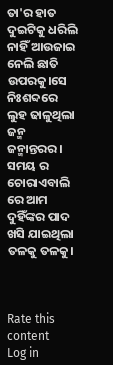ତା'ର ହାତ ଦୁଇଟିକୁ ଧରିଲି ନାହିଁ ଆଉଜାଇ ନେଲି ଛାତି ଉପରକୁ।ସେ ନିଃଶବ୍ଦରେ ଲୁହ ଢାଳୁଥିଲା ଜନ୍ମ ଜନ୍ମାନ୍ତରର। ସମୟ ର ଚୋରାଏବାଲି ରେ ଆମ ଦୁହିଁଙ୍କର ପାଦ ଖସି ଯାଇଥିଲା ତଳକୁ ତଳକୁ।



Rate this content
Log in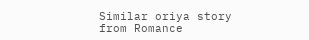Similar oriya story from Romance